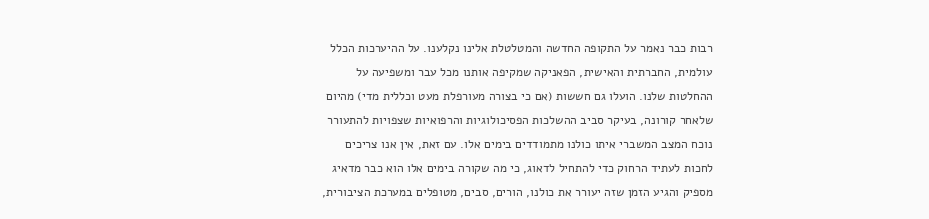רבות כבר נאמר על התקופה החדשה והמטלטלת אלינו נקלענו. על ההיערכות הכלל עולמית, החברתית והאישית, הפאניקה שמקיפה אותנו מכל עבר ומשפיעה על ההחלטות שלנו. הועלו גם חששות (אם כי בצורה מעורפלת מעט וכללית מדי) מהיום שלאחר קורונה, בעיקר סביב ההשלכות הפסיכולוגיות והרפואיות שצפויות להתעורר נוכח המצב המשברי איתו כולנו מתמודדים בימים אלו. עם זאת, אין אנו צריכים לחכות לעתיד הרחוק כדי להתחיל לדאוג, כי מה שקורה בימים אלו הוא כבר מדאיג מספיק והגיע הזמן שזה יעורר את כולנו, הורים, סבים, מטופלים במערכת הציבורית,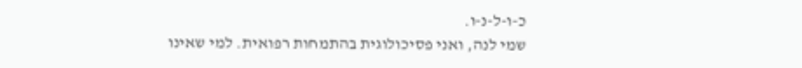כ-ו-ל-נ-ו.
שמי לנה, ואני פסיכולוגית בהתמחות רפואית. למי שאינו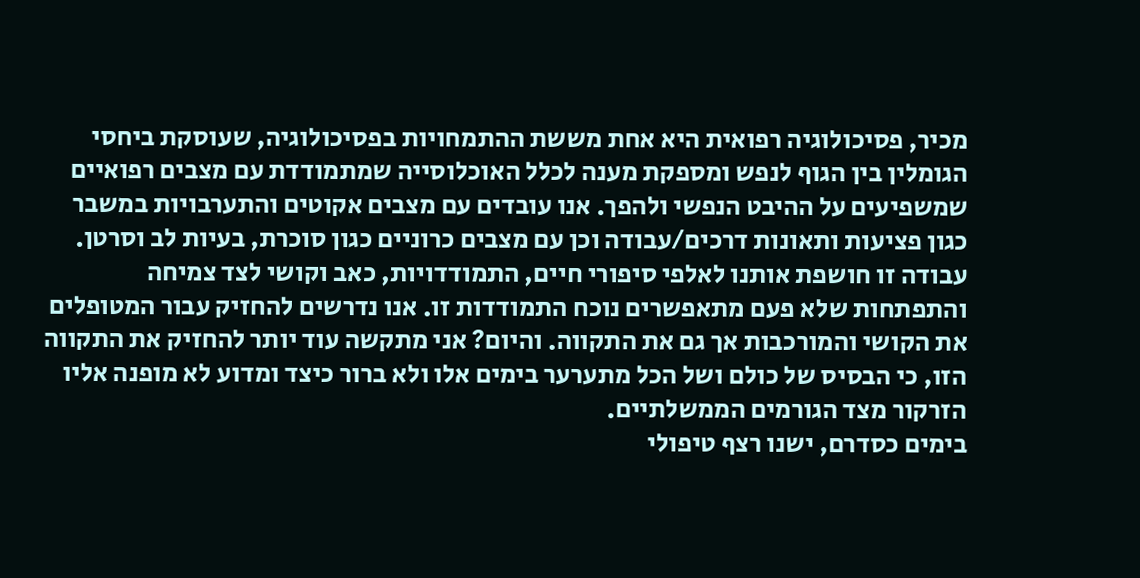מכיר, פסיכולוגיה רפואית היא אחת מששת ההתמחויות בפסיכולוגיה, שעוסקת ביחסי הגומלין בין הגוף לנפש ומספקת מענה לכלל האוכלוסייה שמתמודדת עם מצבים רפואיים שמשפיעים על ההיבט הנפשי ולהפך. אנו עובדים עם מצבים אקוטים והתערבויות במשבר כגון פציעות ותאונות דרכים/עבודה וכן עם מצבים כרוניים כגון סוכרת, בעיות לב וסרטן. עבודה זו חושפת אותנו לאלפי סיפורי חיים, התמודדויות, כאב וקושי לצד צמיחה והתפתחות שלא פעם מתאפשרים נוכח התמודדות זו. אנו נדרשים להחזיק עבור המטופלים את הקושי והמורכבות אך גם את התקווה. והיום? אני מתקשה עוד יותר להחזיק את התקווה הזו, כי הבסיס של כולם ושל הכל מתערער בימים אלו ולא ברור כיצד ומדוע לא מופנה אליו הזרקור מצד הגורמים הממשלתיים.
בימים כסדרם, ישנו רצף טיפולי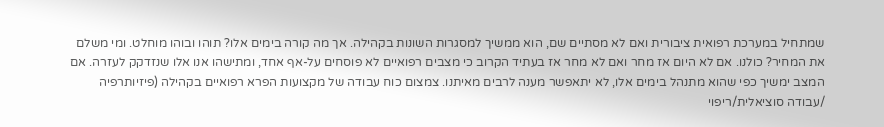שמתחיל במערכת רפואית ציבורית ואם לא מסתיים שם, הוא ממשיך למסגרות השונות בקהילה. אך מה קורה בימים אלו? תוהו ובוהו מוחלט. ומי משלם את המחיר? כולנו. אם לא היום אז מחר ואם לא מחר אז בעתיד הקרוב כי מצבים רפואיים לא פוסחים על-אף אחד, ומתישהו אנו אלו שנזדקק לעזרה. אם המצב ימשיך כפי שהוא מתנהל בימים אלו, לא יתאפשר מענה לרבים מאיתנו. צמצום כוח עבודה של מקצועות הפרא רפואיים בקהילה (פיזיותרפיה /עבודה סוציאלית/ריפוי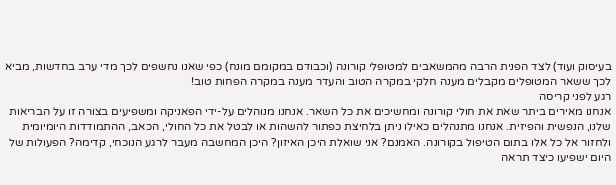בעיסוק ועוד) לצד הפנית הרבה מהמשאבים למטופלי קורונה (וכבודם במקומם מונח) כפי שאנו נחשפים לכך מדי ערב בחדשות, מביא לכך ששאר המטופלים מקבלים מענה חלקי במקרה הטוב והעדר מענה במקרה הפחות טוב!
רגע לפני קריסה
אנחנו מאירים ביתר שאת את חולי קורונה ומחשיכים את כל השאר. אנחנו מנוהלים על-ידי הפאניקה ומשפיעים בצורה זו על הבריאות שלנו, הנפשית והפיזית. אנחנו מתנהלים כאילו ניתן בלחיצת כפתור להשהות או לבטל את כל החולי, הכאב, ההתמודדות היומיומית ולחזור אל כל אלו בתום הטיפול בקורונה. האמנם? אני שואלת היכן האיזון? היכן המחשבה מעבר לרגע הנוכחי, קדימה? הפעולות של היום ישפיעו כיצד תראה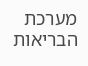מערכת הבריאות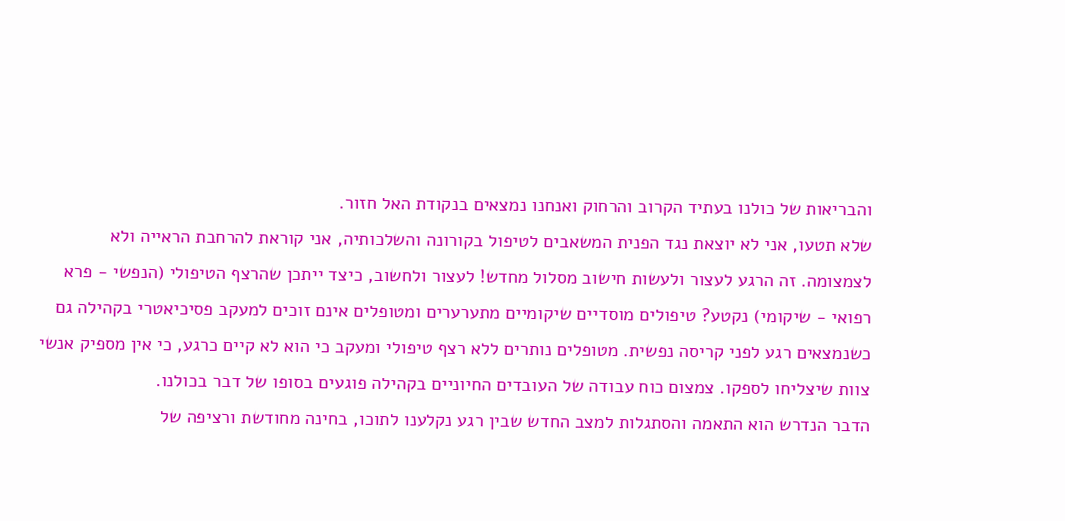והבריאות של כולנו בעתיד הקרוב והרחוק ואנחנו נמצאים בנקודת האל חזור.
שלא תטעו, אני לא יוצאת נגד הפנית המשאבים לטיפול בקורונה והשלכותיה, אני קוראת להרחבת הראייה ולא לצמצומה. זה הרגע לעצור ולעשות חישוב מסלול מחדש! לעצור ולחשוב, כיצד ייתכן שהרצף הטיפולי (הנפשי - פרא רפואי - שיקומי) נקטע? טיפולים מוסדיים שיקומיים מתערערים ומטופלים אינם זוכים למעקב פסיכיאטרי בקהילה גם כשנמצאים רגע לפני קריסה נפשית. מטופלים נותרים ללא רצף טיפולי ומעקב כי הוא לא קיים כרגע, כי אין מספיק אנשי צוות שיצליחו לספקו. צמצום כוח עבודה של העובדים החיוניים בקהילה פוגעים בסופו של דבר בכולנו.
הדבר הנדרש הוא התאמה והסתגלות למצב החדש שבין רגע נקלענו לתוכו, בחינה מחודשת ורציפה של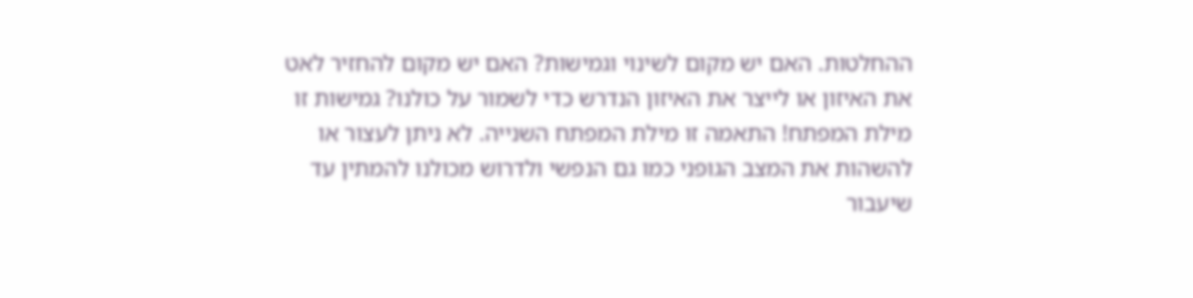ההחלטות. האם יש מקום לשינוי וגמישות? האם יש מקום להחזיר לאט את האיזון או לייצר את האיזון הנדרש כדי לשמור על כולנו? גמישות זו מילת המפתח! התאמה זו מילת המפתח השנייה. לא ניתן לעצור או להשהות את המצב הגופני כמו גם הנפשי ולדרוש מכולנו להמתין עד שיעבור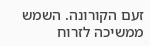זעם הקורונה. השמש ממשיכה לזרוח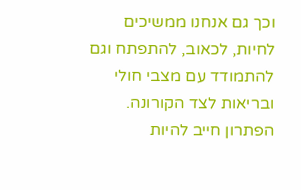וכך גם אנחנו ממשיכים לחיות, לכאוב, להתפתח וגם להתמודד עם מצבי חולי ובריאות לצד הקורונה. הפתרון חייב להיות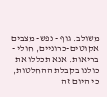משולב. גוף - נפש- מצבים אקוטים-כרוניים, חולי - בריאות. אנא תכללו את כולנו בקבלת ההחלטות, כי היום זה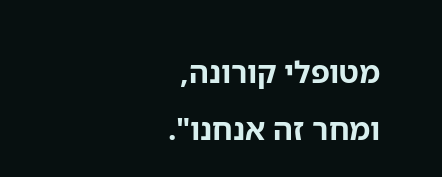מטופלי קורונה, ומחר זה אנחנו".